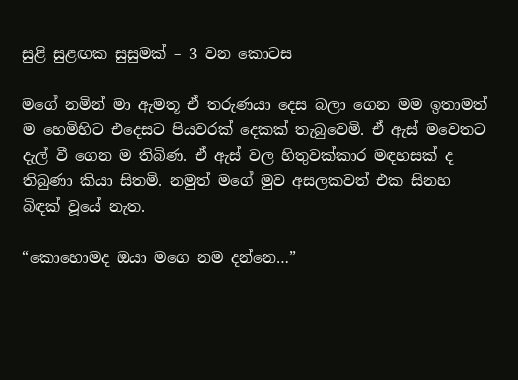සුළි සුළඟක සුසුමක් – 3 වන කොටස

මගේ නමින් මා ඇමතූ ඒ තරුණයා දෙස බලා ගෙන මම ඉතාමත් ම හෙමිහිට එදෙසට පියවරක් දෙකක් තැබුවෙමි. ඒ ඇස් මවෙතට දැල් වී ගෙන ම තිබිණ. ඒ ඇස් වල හිතුවක්කාර මඳහසක් ද තිබුණා කියා සිතමි. නමුත් මගේ මුව අසලකවත් එක සිනහ බිඳක් වූයේ නැත.

“කොහොමද ඔයා මගෙ නම දන්නෙ…”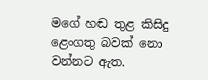මගේ හඬ තුළ කිසිදු ළෙංගතු බවක් නො වන්නට ඇත.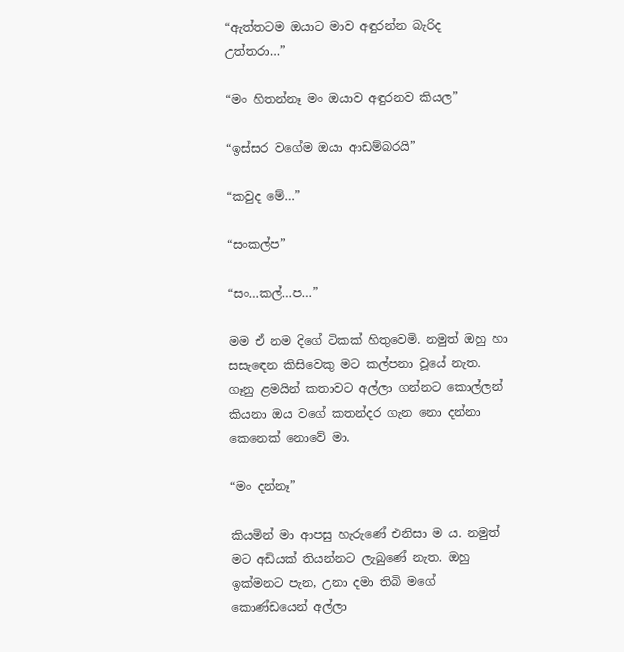“ඇත්තටම ඔයාට මාව අඳුරන්න බැරිද උත්තරා…”

“මං හිතන්නෑ මං ඔයාව අඳුරනව කියල”

“ඉස්සර වගේම ඔයා ආඩම්බරයි”

“කවුද මේ…”

“සංකල්ප”

“සං…කල්…ප…”

මම ඒ නම දිගේ ටිකක් හිතුවෙමි. නමුත් ඔහු හා සසැඳෙන කිසිවෙකු මට කල්පනා වූයේ නැත. ගෑනු ළමයින් කතාවට අල්ලා ගන්නට කොල්ලන් කියනා ඔය වගේ කතන්දර ගැන නො දන්නා කෙනෙක් නොවේ මා.

“මං දන්නෑ”

කියමින් මා ආපසු හැරුණේ එනිසා ම ය. නමුත් මට අඩියක් තියන්නට ලැබුණේ නැත. ඔහු ඉක්මනට පැන, උනා දමා තිබි මගේ කොණ්ඩයෙන් අල්ලා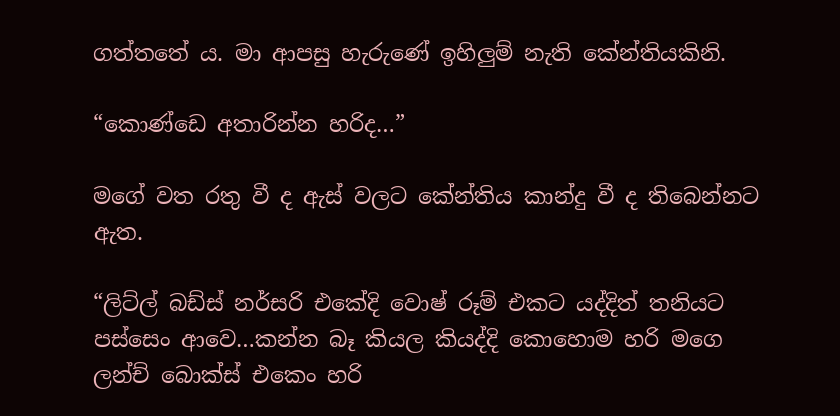ගත්තතේ ය. මා ආපසු හැරුණේ ඉහිලුම් නැති කේන්තියකිනි.

“කොණ්ඩෙ අතාරින්න හරිද…”

මගේ වත රතු වී ද ඇස් වලට කේන්තිය කාන්දු වී ද තිබෙන්නට ඇත.

“ලිට්ල් බඩ්ස් නර්සරි එකේදි වොෂ් රූම් එකට යද්දිත් තනියට පස්සෙං ආවෙ…කන්න බෑ කියල කියද්දි කොහොම හරි මගෙ ලන්ච් බොක්ස් එකෙං හරි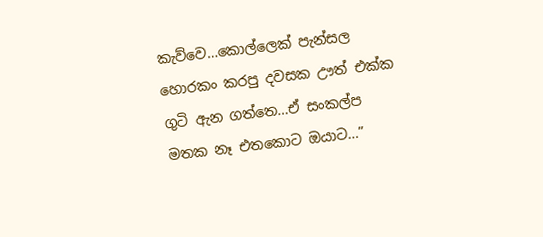කැව්වෙ…කොල්ලෙක් පැන්සල හොරකං කරපු දවසක ඌත් එක්ක ගුටි ඇන ගත්තෙ…ඒ සංකල්ප මතක නෑ එතකොට ඔයාට…”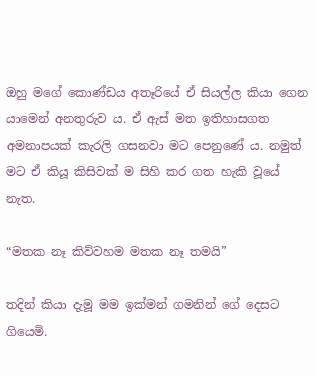ඔහු මගේ කොණ්ඩය අතෑරියේ ඒ සියල්ල කියා ගෙන යාමෙන් අනතුරුව ය. ඒ ඇස් මත ඉතිහාසගත අමනාපයක් කැරලි ගසනවා මට පෙනුණේ ය. නමුත් මට ඒ කියූ කිසිවක් ම සිහි කර ගත හැකි වූයේ නැත.

“මතක නෑ කිව්වහම මතක නෑ තමයි”

තදින් කියා දැමූ මම ඉක්මන් ගමනින් ගේ දෙසට ගියෙමි.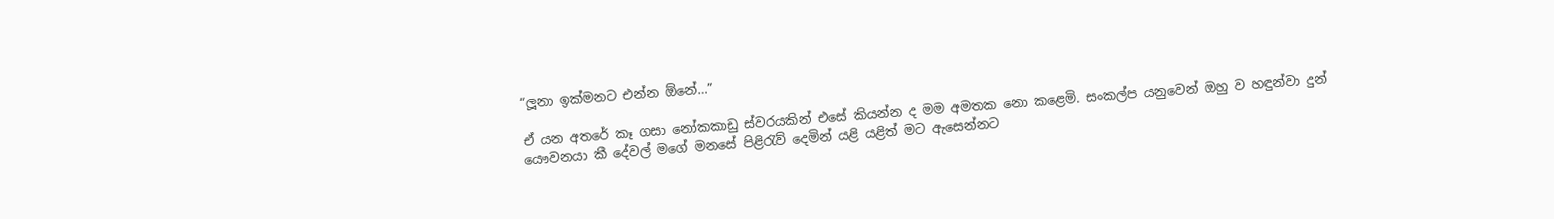“ලූනා ඉක්මනට එන්න ඕනේ…”

ඒ යන අතරේ කෑ ගසා නෝකකාඩු ස්වරයකින් එසේ කියන්න ද මම අමතක නො කළෙමි. සංකල්ප යනුවෙන් ඔහු ව හඳුන්වා දුන් යෞවනයා කී දේවල් මගේ මනසේ පිළිරැව් දෙමින් යළි යළිත් මට ඇසෙන්නට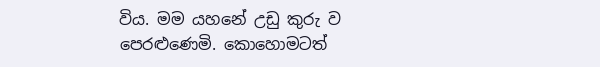විය. මම යහනේ උඩු කුරු ව පෙරළුණෙමි. කොහොමටත්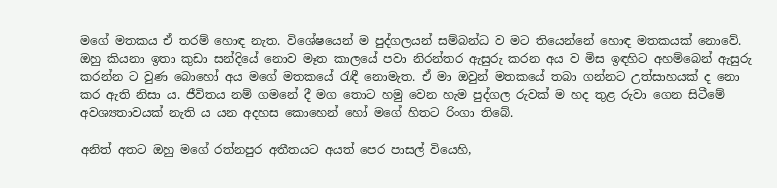මගේ මතකය ඒ තරම් හොඳ නැත. විශේෂයෙන් ම පුද්ගලයන් සම්බන්ධ ව මට තියෙන්නේ හොඳ මතකයක් නොවේ. ඔහු කියනා ඉතා කුඩා සන්දියේ නොව මෑත කාලයේ පවා නිරන්තර ඇසුරු කරන අය ව මිස ඉඳහිට අහම්බෙන් ඇසුරු කරන්න ට වුණ බොහෝ අය මගේ මතකයේ රැඳී නොමැත. ඒ මා ඔවුන් මතකයේ තබා ගන්නට උත්සාහයක් ද නො කර ඇති නිසා ය. ජීවිතය නම් ගමනේ දී මග තොට හමු වෙන හැම පුද්ගල රුවක් ම හද තුළ රුවා ගෙන සිටීමේ අවශ්‍යතාවයක් නැති ය යන අදහස කොහෙන් හෝ මගේ හිතට රිංගා තිබේ.

අනිත් අතට ඔහු මගේ රත්නපුර අතීතයට අයත් පෙර පාසල් වියෙහි,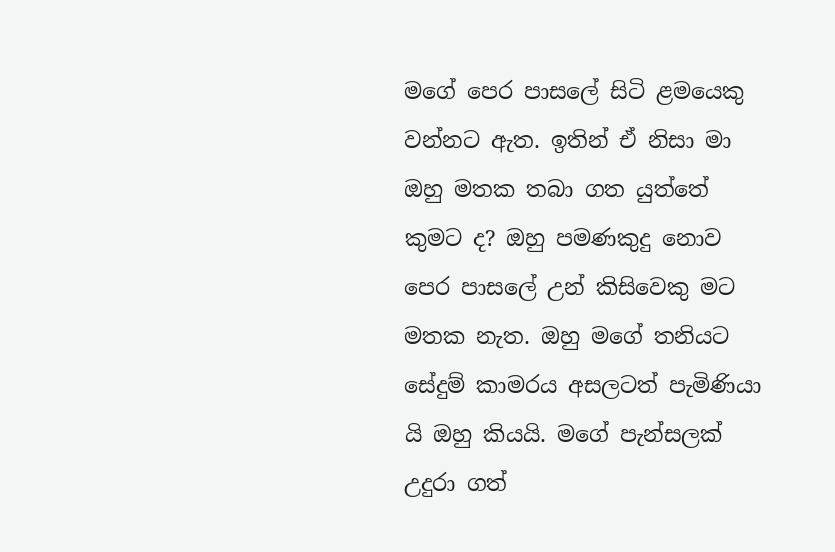මගේ පෙර පාසලේ සිටි ළමයෙකු වන්නට ඇත. ඉතින් ඒ නිසා මා ඔහු මතක තබා ගත යුත්තේ කුමට ද? ඔහු පමණකුදු නොව පෙර පාසලේ උන් කිසිවෙකු මට මතක නැත. ඔහු මගේ තනියට සේදුම් කාමරය අසලටත් පැමිණියා යි ඔහු කියයි. මගේ පැන්සලක් උදුරා ගත්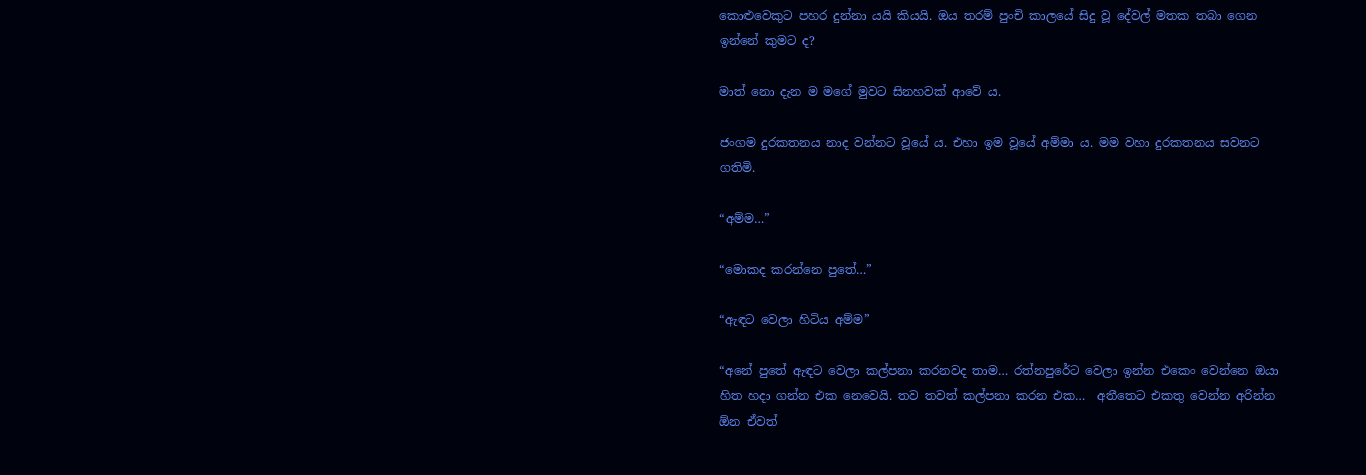කොළුවෙකුට පහර දුන්නා යයි කියයි. ඔය තරම් පුංචි කාලයේ සිදු වූ දේවල් මතක තබා ගෙන ඉන්නේ කුමට ද?

මාත් නො දැන ම මගේ මුවට සිනහවක් ආවේ ය.

ජංගම දුරකතනය නාද වන්නට වූයේ ය. එහා ඉම වූයේ අම්මා ය. මම වහා දුරකතනය සවනට ගතිමි.

“අම්ම…”

“මොකද කරන්නෙ පුතේ…”

“ඇඳට වෙලා හිටිය අම්ම”

“අනේ පුතේ ඇඳට වෙලා කල්පනා කරනවද තාම… රත්නපුරේට වෙලා ඉන්න එකෙං වෙන්නෙ ඔයා හිත හදා ගන්න එක නෙවෙයි. තව තවත් කල්පනා කරන එක…  අතීතෙට එකතු වෙන්න අරින්න ඕන ඒවත්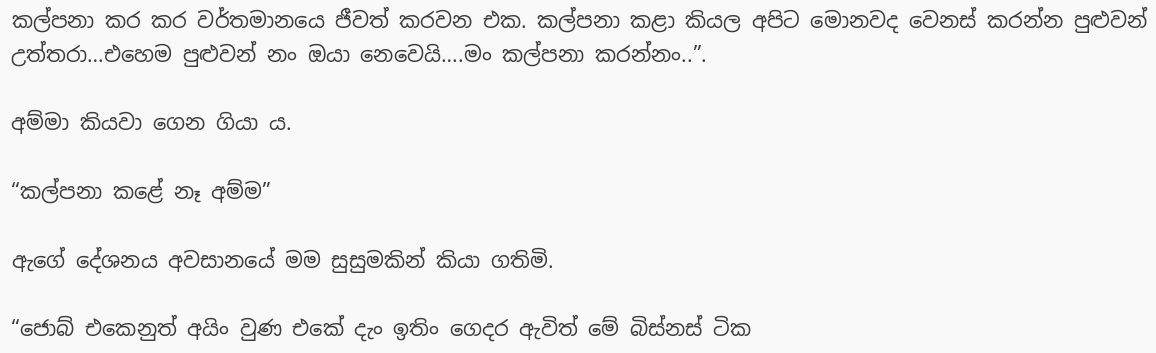කල්පනා කර කර වර්තමානයෙ ජීවත් කරවන එක. කල්පනා කළා කියල අපිට මොනවද වෙනස් කරන්න පුළුවන් උත්තරා…එහෙම පුළුවන් නං ඔයා නෙවෙයි….මං කල්පනා කරන්නං..”.

අම්මා කියවා ගෙන ගියා ය.

“කල්පනා කළේ නෑ අම්ම”

ඇගේ දේශනය අවසානයේ මම සුසුමකින් කියා ගතිමි.

“ජොබ් එකෙනුත් අයිං වුණ එකේ දැං ඉතිං ගෙදර ඇවිත් මේ බිස්නස් ටික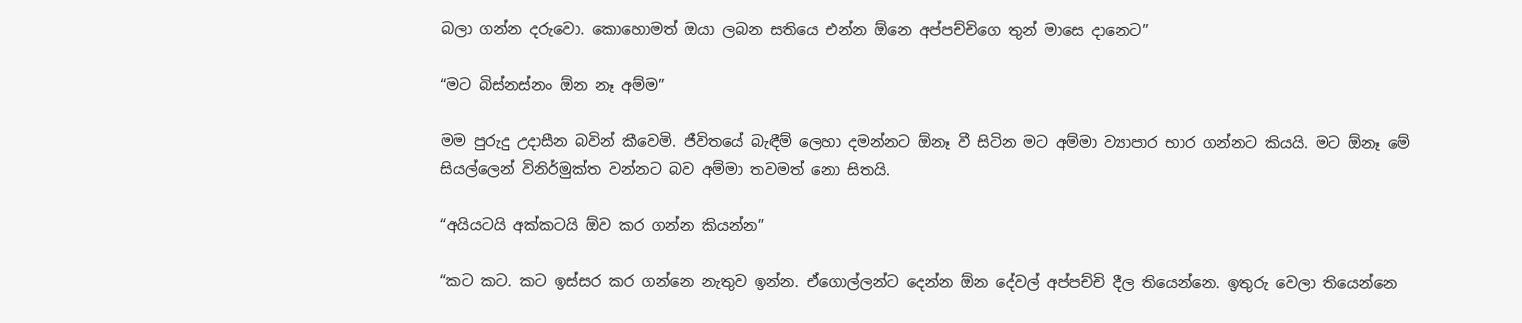බලා ගන්න දරුවො. කොහොමත් ඔයා ලබන සතියෙ එන්න ඕනෙ අප්පච්චිගෙ තුන් මාසෙ දානෙට”

“මට බිස්නස්නං ඕන නෑ අම්ම”

මම පුරුදු උදාසීන බවින් කීවෙමි. ජීවිතයේ බැඳීම් ලෙහා දමන්නට ඕනෑ වී සිටින මට අම්මා ව්‍යාපාර භාර ගන්නට කියයි. මට ඕනෑ මේ සියල්ලෙන් විනිර්මුක්ත වන්නට බව අම්මා තවමත් නො සිතයි.

“අයියටයි අක්කටයි ඕව කර ගන්න කියන්න”

“කට කට. කට ඉස්සර කර ගන්නෙ නැතුව ඉන්න. ඒගොල්ලන්ට දෙන්න ඕන දේවල් අප්පච්චි දීල තියෙන්නෙ. ඉතුරු වෙලා තියෙන්නෙ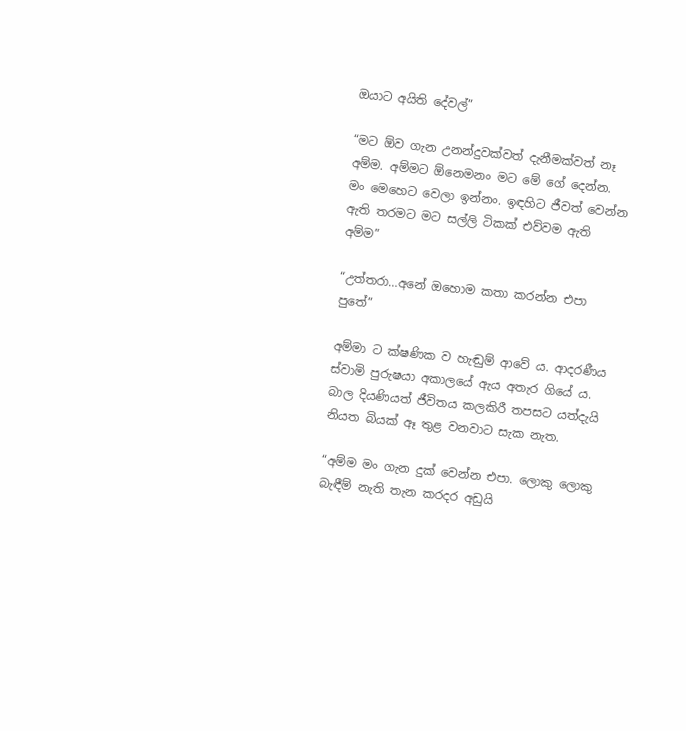ඔයාට අයිති දේවල්”

“මට ඕව ගැන උනන්දුවක්වත් දැනීමක්වත් නෑ අම්ම. අම්මට ඕනෙමනං මට මේ ගේ දෙන්න. මං මෙහෙට වෙලා ඉන්නං. ඉඳහිට ජීවත් වෙන්න ඇති තරමට මට සල්ලි ටිකක් එව්වම ඇති අම්ම”

“උත්තරා…අනේ ඔහොම කතා කරන්න එපා පුතේ”

අම්මා ට ක්ෂණික ව හැඬුම් ආවේ ය. ආදරණීය ස්වාමි පුරුෂයා අකාලයේ ඇය අතැර ගියේ ය. බාල දියණියත් ජීවිතය කලකිරී තපසට යත්දැයි නියත බියක් ඈ තුළ වනවාට සැක නැත.

“අම්ම මං ගැන දුක් වෙන්න එපා. ලොකු ලොකු බැඳීම් නැති තැන කරදර අඩුයි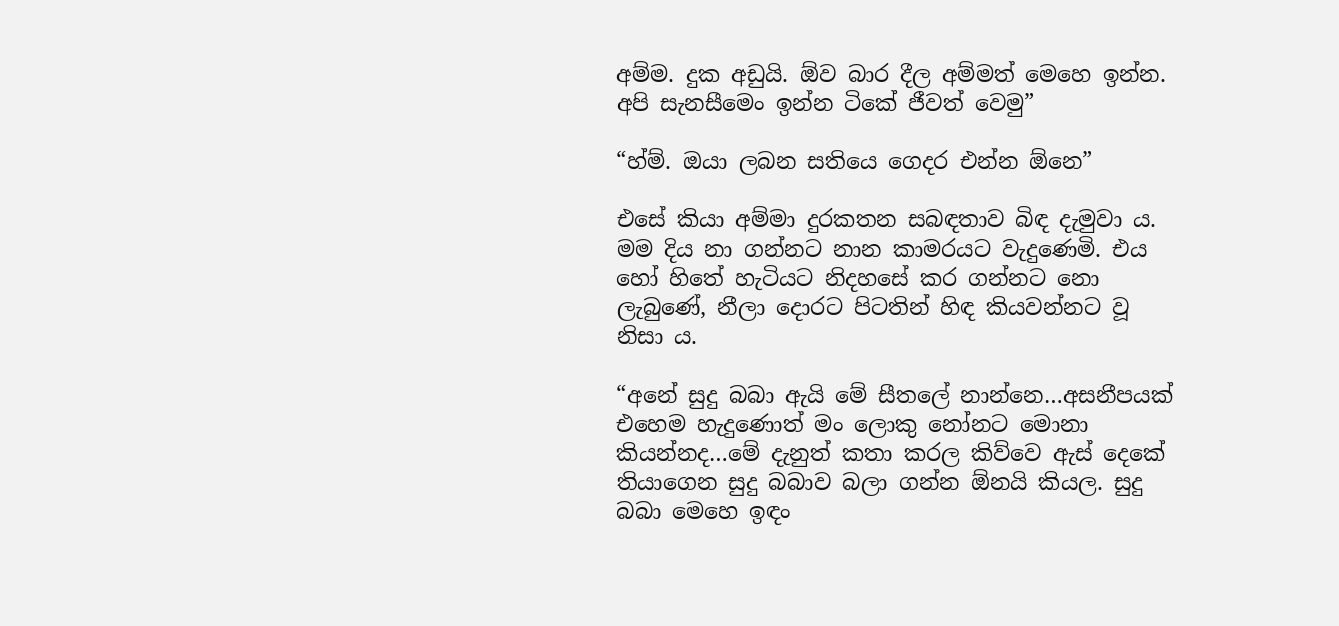අම්ම. දුක අඩුයි. ඕව බාර දීල අම්මත් මෙහෙ ඉන්න. අපි සැනසීමෙං ඉන්න ටිකේ ජීවත් වෙමු”

“හ්ම්. ඔයා ලබන සතියෙ ගෙදර එන්න ඕනෙ”

එසේ කියා අම්මා දුරකතන සබඳතාව බිඳ දැමුවා ය. මම දිය නා ගන්නට නාන කාමරයට වැදුණෙමි. එය හෝ හිතේ හැටියට නිදහසේ කර ගන්නට නො ලැබුණේ, නීලා දොරට පිටතින් හිඳ කියවන්නට වූ නිසා ය.

“අනේ සුදු බබා ඇයි මේ සීතලේ නාන්නෙ…අසනීපයක් එහෙම හැදුණොත් මං ලොකු නෝනට මොනා කියන්නද…මේ දැනුත් කතා කරල කිව්වෙ ඇස් දෙකේ තියාගෙන සුදු බබාව බලා ගන්න ඕනයි කියල. සුදු බබා මෙහෙ ඉඳං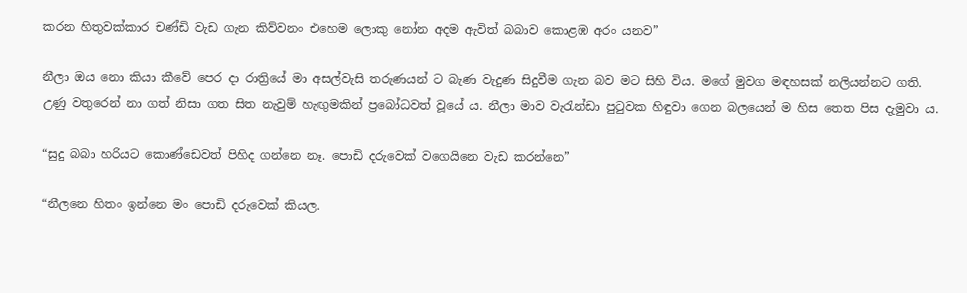කරන හිතුවක්කාර චණ්ඩි වැඩ ගැන කිව්වනං එහෙම ලොකු නෝන අදම ඇවිත් බබාව කොළඹ අරං යනව”

නීලා ඔය නො කියා කීවේ පෙර දා රාත්‍රියේ මා අසල්වැසි තරුණයන් ට බැණ වැදුණ සිදුවීම ගැන බව මට සිහි විය. මගේ මුවග මඳහසක් නලියන්නට ගති. උණු වතුරෙන් නා ගත් නිසා ගත සිත නැවුම් හැඟුමකින් ප්‍රබෝධවත් වූයේ ය. නීලා මාව වැරැන්ඩා පුටුවක හිඳුවා ගෙන බලයෙන් ම හිස තෙත පිස දැමුවා ය.

“සුදු බබා හරියට කොණ්ඩෙවත් පිහිද ගන්නෙ නෑ. පොඩි දරුවෙක් වගෙයිනෙ වැඩ කරන්නෙ”

“නීලනෙ හිතං ඉන්නෙ මං පොඩි දරුවෙක් කියල.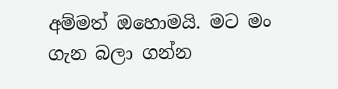අම්මත් ඔහොමයි. මට මං ගැන බලා ගන්න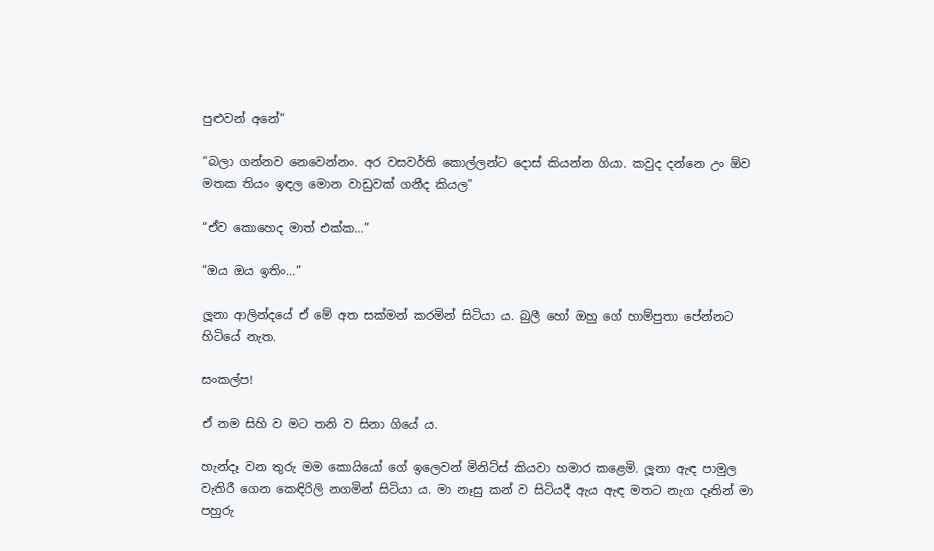පුළුවන් අනේ”

“බලා ගන්නව නෙවෙන්නං. අර වසවර්ති කොල්ලන්ට දොස් කියන්න ගියා. කවුද දන්නෙ උං ඕව මතක තියං ඉඳල මොන වාඩුවක් ගනීද කියල”

“ඒව කොහෙද මාත් එක්ක…”

“ඔය ඔය ඉතිං…”

ලූනා ආලින්දයේ ඒ මේ අත සක්මන් කරමින් සිටියා ය. බුලී හෝ ඔහු ගේ හාම්පුතා පේන්නට හිටියේ නැත.

සංකල්ප!

ඒ නම සිහි ව මට තනි ව සිනා ගියේ ය.

හැන්දෑ වන තුරු මම කොයියෝ ගේ ඉලෙවන් මිනිට්ස් කියවා හමාර කළෙමි. ලූනා ඇඳ පාමුල වැතිරී ගෙන කෙඳිරිලි නගමින් සිටියා ය. මා නෑසු කන් ව සිටියදී ඇය ඇඳ මතට නැග දෑතින් මා පහුරු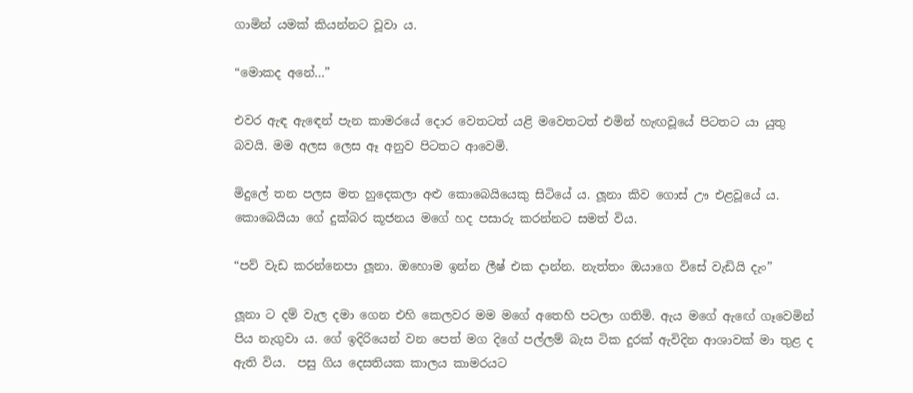ගාමින් යමක් කියන්නට වූවා ය.

“මොකද අනේ…”

එවර ඇඳ ඇඳෙන් පැන කාමරයේ දොර වෙතටත් යළි මවෙතටත් එමින් හැඟවූයේ පිටතට යා යුතු බවයි. මම අලස ලෙස ඈ අනුව පිටතට ආවෙමි.

මිදුලේ තන පලස මත හුදෙකලා අළු කොබෙයියෙකු සිටියේ ය. ලූනා කිව ගොස් ඌ එළවූයේ ය. කොබෙයියා ගේ දුක්බර කූජනය මගේ හද පසාරු කරන්නට සමත් විය.

“පව් වැඩ කරන්නෙපා ලූනා. ඔහොම ඉන්න ලීෂ් එක දාන්න. නැත්තං ඔයාගෙ විසේ වැඩියි දැං”

ලූනා ට දම් වැල දමා ගෙන එහි කෙලවර මම මගේ අතෙහි පටලා ගතිමි. ඇය මගේ ඇඟේ ගෑවෙමින් පිය නැගුවා ය. ගේ ඉදිරියෙන් වන පෙත් මග දිගේ පල්ලම් බැස ටික දුරක් ඇවිදින ආශාවක් මා තුළ ද ඇති විය.  පසු ගිය දෙසතියක කාලය කාමරයට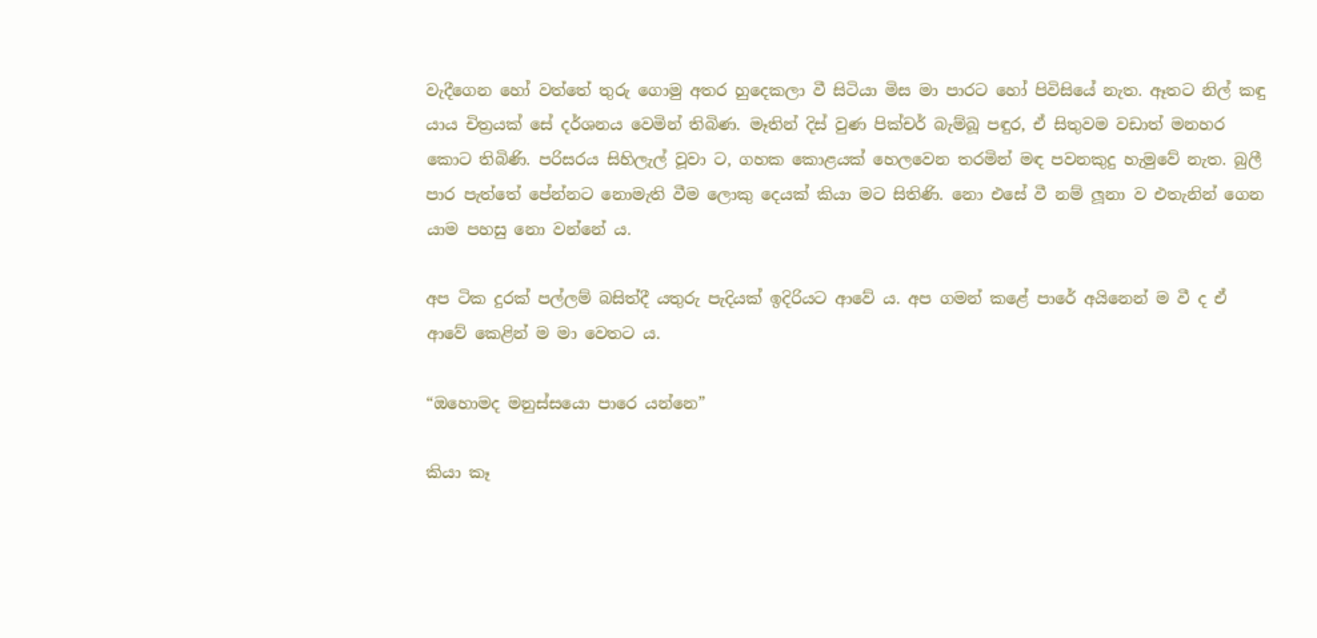වැදීගෙන හෝ වත්තේ තුරු ගොමු අතර හුදෙකලා වී සිටියා මිස මා පාරට හෝ පිවිසියේ නැත. ඈතට නිල් කඳු යාය චිත්‍රයක් සේ දර්ශනය වෙමින් තිබිණ. මෑතින් දිස් වුණ පික්චර් බැම්බූ පඳුර, ඒ සිතුවම වඩාත් මනහර කොට තිබිණි. පරිසරය සිහිලැල් වූවා ට, ගහක කොළයක් හෙලවෙන තරමින් මඳ පවනකුදු හැමුවේ නැත. බුලී පාර පැත්තේ පේන්නට නොමැති වීම ලොකු දෙයක් කියා මට සිතිණි. නො එසේ වී නම් ලූනා ව එතැනින් ගෙන යාම පහසු නො වන්නේ ය.

අප ටික දුරක් පල්ලම් බසිත්දී යතුරු පැදියක් ඉදිරියට ආවේ ය. අප ගමන් කළේ පාරේ අයිනෙන් ම වී ද ඒ ආවේ කෙළින් ම මා වෙතට ය.

“ඔහොමද මනුස්සයො පාරෙ යන්නෙ”

කියා කෑ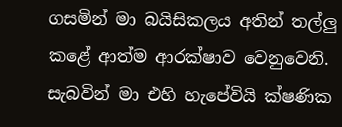ගසමින් මා බයිසිකලය අතින් තල්ලු කළේ ආත්ම ආරක්ෂාව වෙනුවෙනි. සැබවින් මා එහි හැපේවියි ක්ෂණික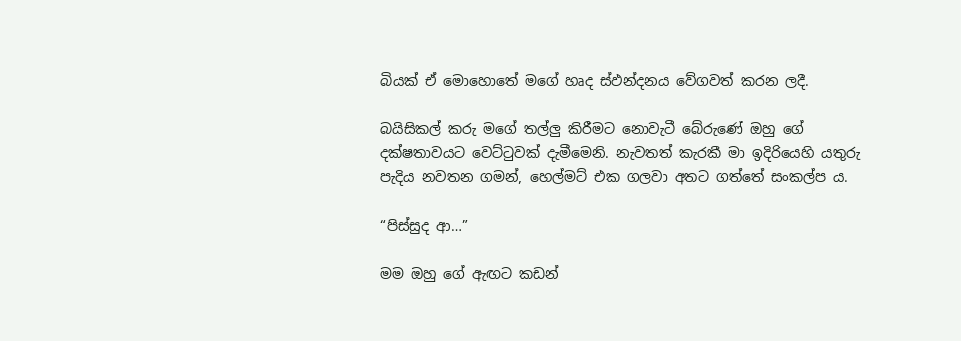බියක් ඒ මොහොතේ මගේ හෘද ස්ඵන්දනය වේගවත් කරන ලදී.

බයිසිකල් කරු මගේ තල්ලු කිරීමට නොවැටී බේරුණේ ඔහු ගේ දක්ෂතාවයට වෙට්ටුවක් දැමීමෙනි. නැවතත් කැරකී මා ඉදිරියෙහි යතුරු පැදිය නවතන ගමන්, හෙල්මට් එක ගලවා අතට ගත්තේ සංකල්ප ය.

“පිස්සුද ආ…”

මම ඔහු ගේ ඇඟට කඩන්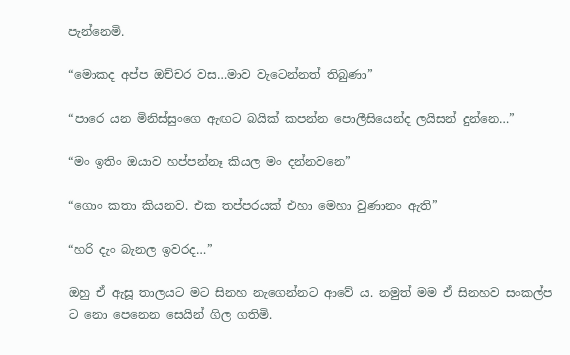පැන්නෙමි.

“මොකද අප්ප ඔච්චර වස…මාව වැටෙන්නත් තිබුණා”

“පාරෙ යන මිනිස්සුංගෙ ඇඟට බයික් කපන්න පොලීසියෙන්ද ලයිසන් දුන්නෙ…”

“මං ඉතිං ඔයාව හප්පන්නෑ කියල මං දන්නවනෙ”

“ගොං කතා කියනව. එක තප්පරයක් එහා මෙහා වුණානං ඇති”

“හරි දැං බැනල ඉවරද…”

ඔහු ඒ ඇසූ තාලයට මට සිනහ නැගෙන්නට ආවේ ය. නමුත් මම ඒ සිනහව සංකල්ප ට නො පෙනෙන සෙයින් ගිල ගතිමි.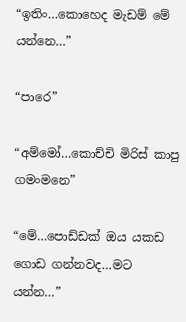“ඉතිං…කොහෙද මැඩම් මේ යන්නෙ…”

“පාරෙ”

“අම්මෝ…කොච්චි මිරිස් කාපු ගමංමනෙ”

“මේ…පොඩ්ඩක් ඔය යකඩ ගොඩ ගන්නවද…මට යන්න…”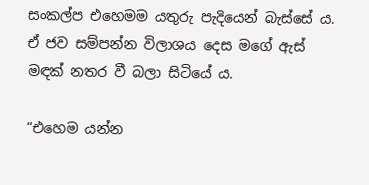සංකල්ප එහෙමම යතුරු පැදියෙන් බැස්සේ ය. ඒ ජව සම්පන්න විලාශය දෙස මගේ ඇස් මඳක් නතර වී බලා සිටියේ ය.

“එහෙම යන්න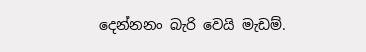දෙන්නනං බැරි වෙයි මැඩම්.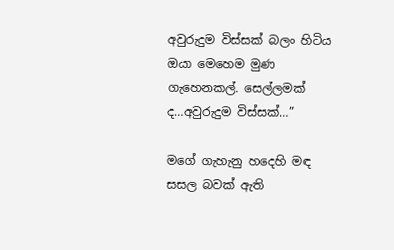අවුරුදුම විස්සක් බලං හිටිය ඔයා මෙහෙම මුණ ගැහෙනකල්. සෙල්ලමක් ද…අවුරුදුම විස්සක්…”

මගේ ගැහැනු හදෙහි මඳ සසල බවක් ඇති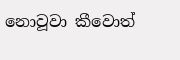නොවූවා කීවොත්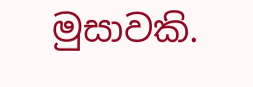මුසාවකි.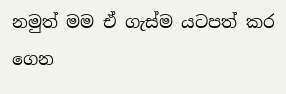නමුත් මම ඒ ගැස්ම යටපත් කර ගෙන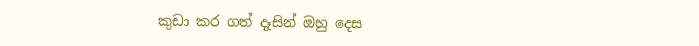කුඩා කර ගත් දෑසින් ඔහු දෙස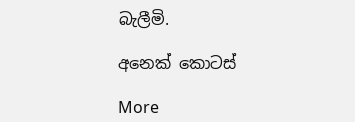බැලීමි.

අනෙක් කොටස්

More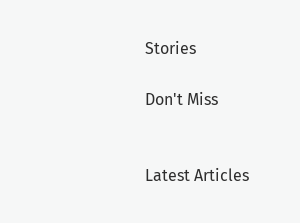Stories

Don't Miss


Latest Articles